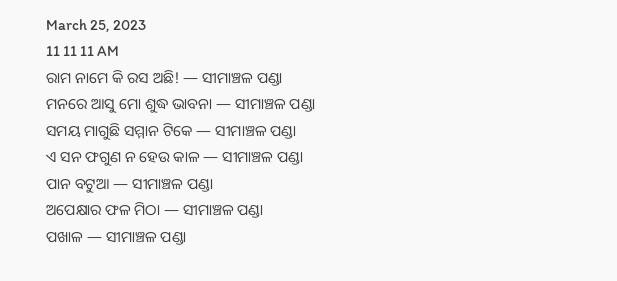March 25, 2023
11 11 11 AM
ରାମ ନାମେ କି ରସ ଅଛି! — ସୀମାଞ୍ଚଳ ପଣ୍ଡା
ମନରେ ଆସୁ ମୋ ଶୁଦ୍ଧ ଭାବନା — ସୀମାଞ୍ଚଳ ପଣ୍ଡା
ସମୟ ମାଗୁଛି ସମ୍ମାନ ଟିକେ — ସୀମାଞ୍ଚଳ ପଣ୍ଡା
ଏ ସନ ଫଗୁଣ ନ ହେଉ କାଳ — ସୀମାଞ୍ଚଳ ପଣ୍ଡା
ପାନ ବଟୁଆ — ସୀମାଞ୍ଚଳ ପଣ୍ଡା
ଅପେକ୍ଷାର ଫଳ ମିଠା — ସୀମାଞ୍ଚଳ ପଣ୍ଡା
ପଖାଳ — ସୀମାଞ୍ଚଳ ପଣ୍ଡା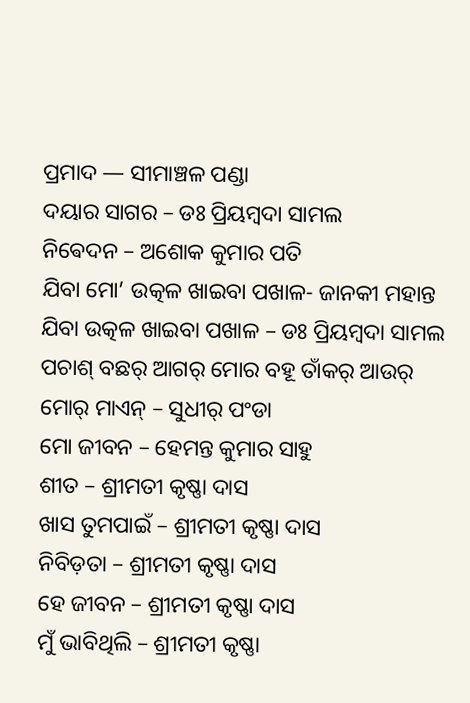ପ୍ରମାଦ — ସୀମାଞ୍ଚଳ ପଣ୍ଡା
ଦୟାର ସାଗର – ଡଃ ପ୍ରିୟମ୍ବଦା ସାମଲ
ନିଵେଦନ – ଅଶୋକ କୁମାର ପତି
ଯିବା ମୋ’ ଉତ୍କଳ ଖାଇବା ପଖାଳ- ଜାନକୀ ମହାନ୍ତ
ଯିବା ଉତ୍କଳ ଖାଇବା ପଖାଳ – ଡଃ ପ୍ରିୟମ୍ବଦା ସାମଲ
ପଚାଶ୍‌ ବଛର୍‌ ଆଗର୍‌ ମୋର ବହୂ ତାଁକର୍‌ ଆଉର୍‌ ମୋର୍‌ ମାଏନ୍‌ – ସୁଧୀର୍‌ ପଂଡା
ମୋ ଜୀବନ – ହେମନ୍ତ କୁମାର ସାହୁ ‌
ଶୀତ – ଶ୍ରୀମତୀ କୃଷ୍ଣା ଦାସ
ଖାସ ତୁମପାଇଁ – ଶ୍ରୀମତୀ କୃଷ୍ଣା ଦାସ
ନିବିଡ଼ତା – ଶ୍ରୀମତୀ କୃଷ୍ଣା ଦାସ
ହେ ଜୀବନ – ଶ୍ରୀମତୀ କୃଷ୍ଣା ଦାସ
ମୁଁ ଭାବିଥିଲି – ଶ୍ରୀମତୀ କୃଷ୍ଣା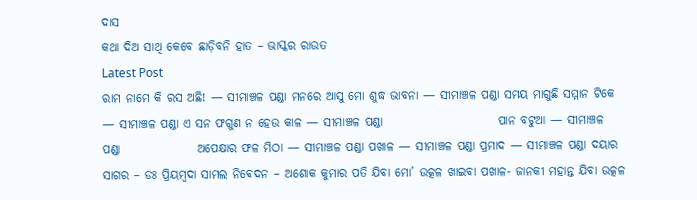ଦାସ
କଥା ଦିଅ ସାଥି କେବେ ଛାଡ଼ିବନି ହାତ – ଭାସ୍କର ରାଉତ
Latest Post
ରାମ ନାମେ କି ରସ ଅଛି! — ସୀମାଞ୍ଚଳ ପଣ୍ଡା ମନରେ ଆସୁ ମୋ ଶୁଦ୍ଧ ଭାବନା — ସୀମାଞ୍ଚଳ ପଣ୍ଡା ସମୟ ମାଗୁଛି ସମ୍ମାନ ଟିକେ — ସୀମାଞ୍ଚଳ ପଣ୍ଡା ଏ ସନ ଫଗୁଣ ନ ହେଉ କାଳ — ସୀମାଞ୍ଚଳ ପଣ୍ଡା                        ପାନ ବଟୁଆ — ସୀମାଞ୍ଚଳ ପଣ୍ଡା                ଅପେକ୍ଷାର ଫଳ ମିଠା — ସୀମାଞ୍ଚଳ ପଣ୍ଡା ପଖାଳ — ସୀମାଞ୍ଚଳ ପଣ୍ଡା ପ୍ରମାଦ — ସୀମାଞ୍ଚଳ ପଣ୍ଡା ଦୟାର ସାଗର – ଡଃ ପ୍ରିୟମ୍ବଦା ସାମଲ ନିଵେଦନ – ଅଶୋକ କୁମାର ପତି ଯିବା ମୋ’ ଉତ୍କଳ ଖାଇବା ପଖାଳ- ଜାନକୀ ମହାନ୍ତ ଯିବା ଉତ୍କଳ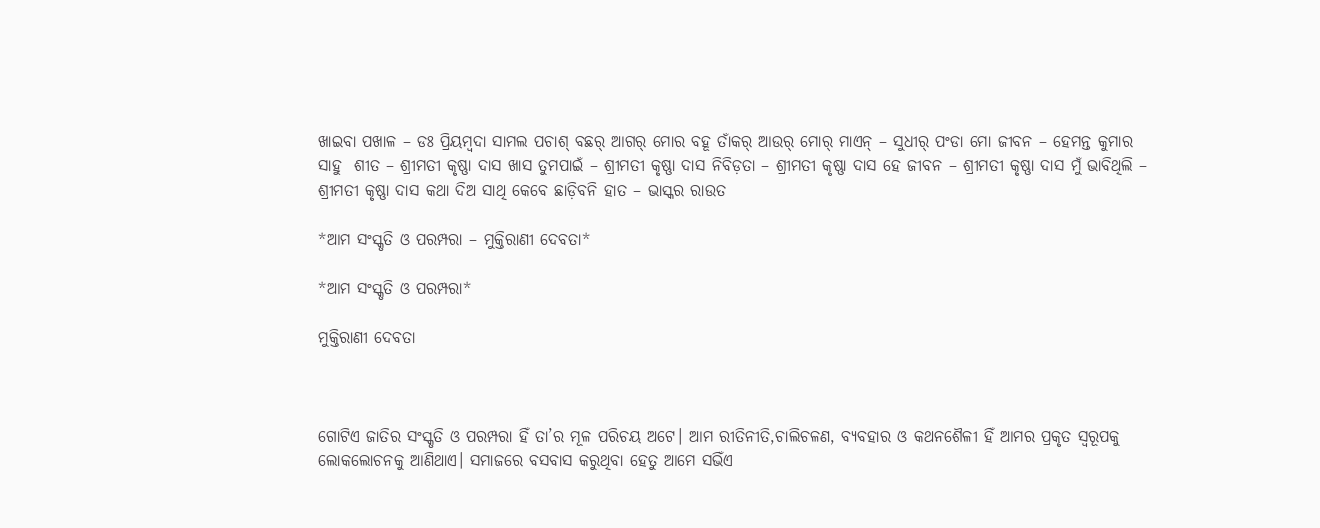ଖାଇବା ପଖାଳ – ଡଃ ପ୍ରିୟମ୍ବଦା ସାମଲ ପଚାଶ୍‌ ବଛର୍‌ ଆଗର୍‌ ମୋର ବହୂ ତାଁକର୍‌ ଆଉର୍‌ ମୋର୍‌ ମାଏନ୍‌ – ସୁଧୀର୍‌ ପଂଡା ମୋ ଜୀବନ – ହେମନ୍ତ କୁମାର ସାହୁ ‌ ଶୀତ – ଶ୍ରୀମତୀ କୃଷ୍ଣା ଦାସ ଖାସ ତୁମପାଇଁ – ଶ୍ରୀମତୀ କୃଷ୍ଣା ଦାସ ନିବିଡ଼ତା – ଶ୍ରୀମତୀ କୃଷ୍ଣା ଦାସ ହେ ଜୀବନ – ଶ୍ରୀମତୀ କୃଷ୍ଣା ଦାସ ମୁଁ ଭାବିଥିଲି – ଶ୍ରୀମତୀ କୃଷ୍ଣା ଦାସ କଥା ଦିଅ ସାଥି କେବେ ଛାଡ଼ିବନି ହାତ – ଭାସ୍କର ରାଉତ

*ଆମ ସଂସ୍କୃତି ଓ ପରମ୍ପରା – ମୁକ୍ତିରାଣୀ ଦେବତା*

*ଆମ ସଂସ୍କୃତି ଓ ପରମ୍ପରା*

ମୁକ୍ତିରାଣୀ ଦେବତା



ଗୋଟିଏ ଜାତିର ସଂସ୍କୃତି ଓ ପରମ୍ପରା ହିଁ ତା’ର ମୂଳ ପରିଚୟ ଅଟେ। ଆମ ରୀତିନୀତି,ଚାଲିଚଳଣ, ବ୍ୟବହାର ଓ କଥନଶୈଳୀ ହିଁ ଆମର ପ୍ରକୃତ ସ୍ୱରୂପକୁ ଲୋକଲୋଚନକୁ ଆଣିଥାଏ। ସମାଜରେ ବସବାସ କରୁଥିବା ହେତୁ ଆମେ ସଭିଁଏ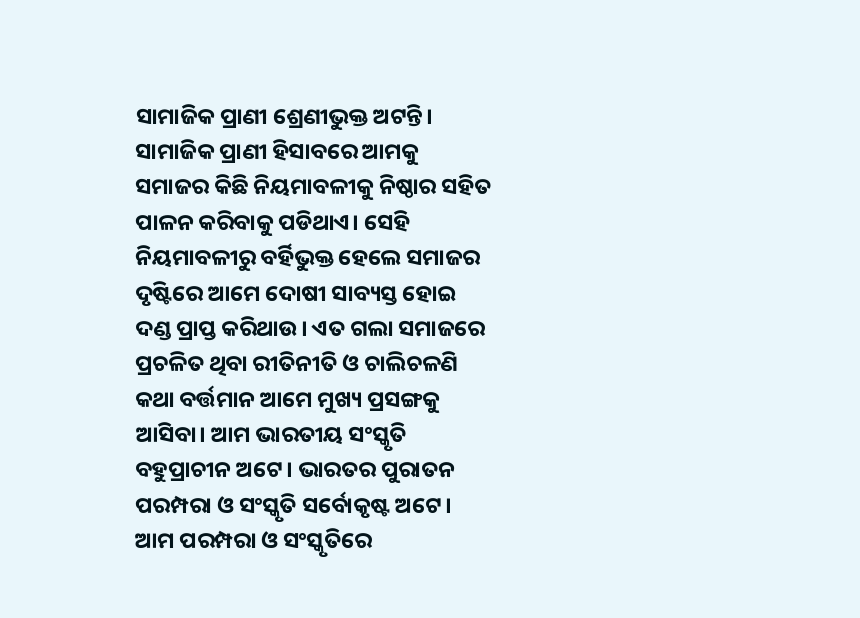ସାମାଜିକ ପ୍ରାଣୀ ଶ୍ରେଣୀଭୁକ୍ତ ଅଟନ୍ତି। ସାମାଜିକ ପ୍ରାଣୀ ହିସାବରେ ଆମକୁ ସମାଜର କିଛି ନିୟମାବଳୀକୁ ନିଷ୍ଠାର ସହିତ ପାଳନ କରିବାକୁ ପଡିଥାଏ। ସେହି ନିୟମାବଳୀରୁ ବର୍ହିଭୁକ୍ତ ହେଲେ ସମାଜର ଦୃଷ୍ଟିରେ ଆମେ ଦୋଷୀ ସାବ୍ୟସ୍ତ ହୋଇ ଦଣ୍ଡ ପ୍ରାପ୍ତ କରିଥାଉ। ଏତ ଗଲା ସମାଜରେ ପ୍ରଚଳିତ ଥିବା ରୀତିନୀତି ଓ ଚାଲିଚଳଣି କଥା ବର୍ତ୍ତମାନ ଆମେ ମୁଖ୍ୟ ପ୍ରସଙ୍ଗକୁ ଆସିବା। ଆମ ଭାରତୀୟ ସଂସ୍କୃତି ବହୁପ୍ରାଚୀନ ଅଟେ। ଭାରତର ପୁରାତନ ପରମ୍ପରା ଓ ସଂସ୍କୃତି ସର୍ବୋକୃଷ୍ଟ ଅଟେ। ଆମ ପରମ୍ପରା ଓ ସଂସ୍କୃତିରେ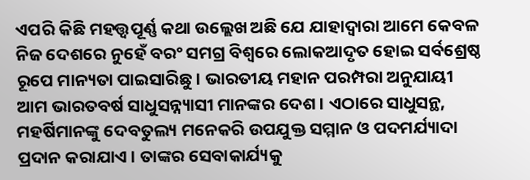ଏପରି କିଛି ମହତ୍ତ୍ୱପୂର୍ଣ୍ଣ କଥା ଉଲ୍ଲେଖ ଅଛି ଯେ ଯାହାଦ୍ୱାରା ଆମେ କେବଳ ନିଜ ଦେଶରେ ନୁହେଁ ବରଂ ସମଗ୍ର ବିଶ୍ୱରେ ଲୋକଆଦୃତ ହୋଇ ସର୍ବଶ୍ରେଷ୍ଠ ରୂପେ ମାନ୍ୟତା ପାଇସାରିଛୁ। ଭାରତୀୟ ମହାନ ପରମ୍ପରା ଅନୁଯାୟୀ ଆମ ଭାରତବର୍ଷ ସାଧୁସନ୍ନ୍ୟାସୀ ମାନଙ୍କର ଦେଶ। ଏଠାରେ ସାଧୁସନ୍ଥ, ମହର୍ଷିମାନଙ୍କୁ ଦେବତୁଲ୍ୟ ମନେକରି ଉପଯୁକ୍ତ ସମ୍ମାନ ଓ ପଦମର୍ଯ୍ୟାଦା ପ୍ରଦାନ କରାଯାଏ। ତାଙ୍କର ସେବାକାର୍ଯ୍ୟକୁ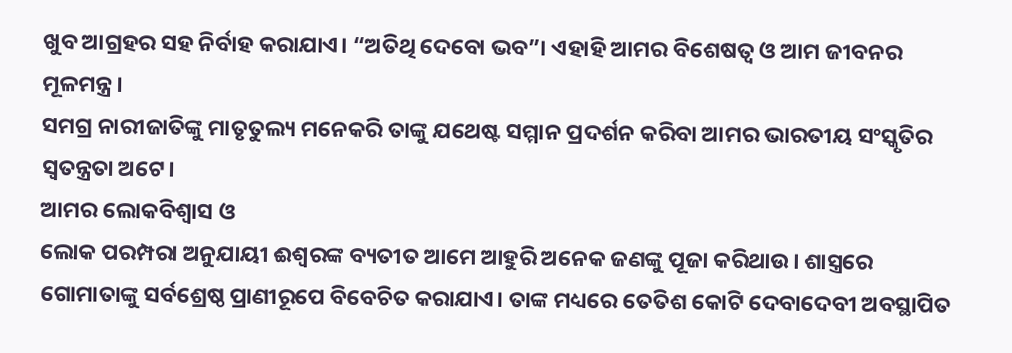ଖୁବ ଆଗ୍ରହର ସହ ନିର୍ବାହ କରାଯାଏ। “ଅତିଥି ଦେବୋ ଭବ”। ଏହାହି ଆମର ବିଶେଷତ୍ୱ ଓ ଆମ ଜୀବନର ମୂଳମନ୍ତ୍ର।
ସମଗ୍ର ନାରୀଜାତିଙ୍କୁ ମାତୃତୁଲ୍ୟ ମନେକରି ତାଙ୍କୁ ଯଥେଷ୍ଟ ସମ୍ମାନ ପ୍ରଦର୍ଶନ କରିବା ଆମର ଭାରତୀୟ ସଂସ୍କୃତିର ସ୍ୱତନ୍ତ୍ରତା ଅଟେ।
ଆମର ଲୋକବିଶ୍ୱାସ ଓ
ଲୋକ ପରମ୍ପରା ଅନୁଯାୟୀ ଈଶ୍ୱରଙ୍କ ବ୍ୟତୀତ ଆମେ ଆହୁରି ଅନେକ ଜଣଙ୍କୁ ପୂଜା କରିଥାଉ। ଶାସ୍ତ୍ରରେ ଗୋମାତାଙ୍କୁ ସର୍ବଶ୍ରେଷ୍ଠ ପ୍ରାଣୀରୂପେ ବିବେଚିତ କରାଯାଏ। ତାଙ୍କ ମଧ୍ୟରେ ତେତିଶ କୋଟି ଦେବାଦେବୀ ଅବସ୍ଥାପିତ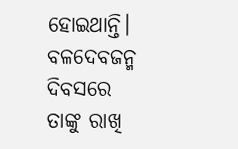ହୋଇଥାନ୍ତି। ବଳଦେବଜନ୍ମ ଦିବସରେ ତାଙ୍କୁ ରାଖି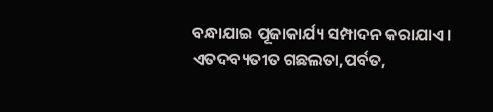ବନ୍ଧାଯାଇ ପୂଜାକାର୍ଯ୍ୟ ସମ୍ପାଦନ କରାଯାଏ। ଏତଦବ୍ୟତୀତ ଗଛଲତା,ପର୍ବତ,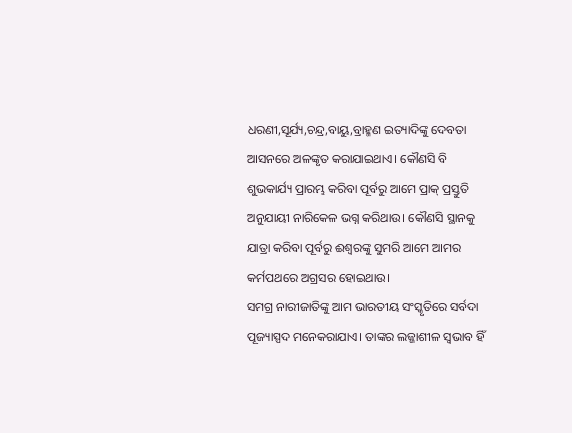ଧରଣୀ,ସୂର୍ଯ୍ୟ,ଚନ୍ଦ୍ର,ବାୟୁ,ବ୍ରାହ୍ମଣ ଇତ୍ୟାଦିଙ୍କୁ ଦେବତା ଆସନରେ ଅଳଙ୍କୃତ କରାଯାଇଥାଏ। କୌଣସି ବି ଶୁଭକାର୍ଯ୍ୟ ପ୍ରାରମ୍ଭ କରିବା ପୂର୍ବରୁ ଆମେ ପ୍ରାକ୍ ପ୍ରସ୍ତୁତି ଅନୁଯାୟୀ ନାରିକେଳ ଭଗ୍ନ କରିଥାଉ। କୌଣସି ସ୍ଥାନକୁ ଯାତ୍ରା କରିବା ପୂର୍ବରୁ ଈଶ୍ୱରଙ୍କୁ ସୁମରି ଆମେ ଆମର କର୍ମପଥରେ ଅଗ୍ରସର ହୋଇଥାଉ।
ସମଗ୍ର ନାରୀଜାତିଙ୍କୁ ଆମ ଭାରତୀୟ ସଂସ୍କୃତିରେ ସର୍ବଦା ପୂଜ୍ୟାସ୍ପଦ ମନେକରାଯାଏ। ତାଙ୍କର ଲଜ୍ଜାଶୀଳ ସ୍ୱଭାବ ହିଁ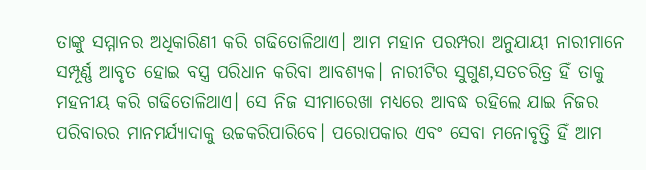ତାଙ୍କୁ ସମ୍ମାନର ଅଧିକାରିଣୀ କରି ଗଢିତୋଳିଥାଏ। ଆମ ମହାନ ପରମ୍ପରା ଅନୁଯାୟୀ ନାରୀମାନେ ସମ୍ପୂର୍ଣ୍ଣ ଆବୃତ ହୋଇ ବସ୍ତ୍ର ପରିଧାନ କରିବା ଆବଶ୍ୟକ। ନାରୀଟିର ସୁଗୁଣ,ସତଚରିତ୍ର ହିଁ ତାକୁ ମହନୀୟ କରି ଗଢିତୋଳିଥାଏ। ସେ ନିଜ ସୀମାରେଖା ମଧ୍ୟରେ ଆବଦ୍ଧ ରହିଲେ ଯାଇ ନିଜର ପରିବାରର ମାନମର୍ଯ୍ୟାଦାକୁ ଉଚ୍ଚକରିପାରିବେ। ପରୋପକାର ଏବଂ ସେବା ମନୋବୃତ୍ତି ହିଁ ଆମ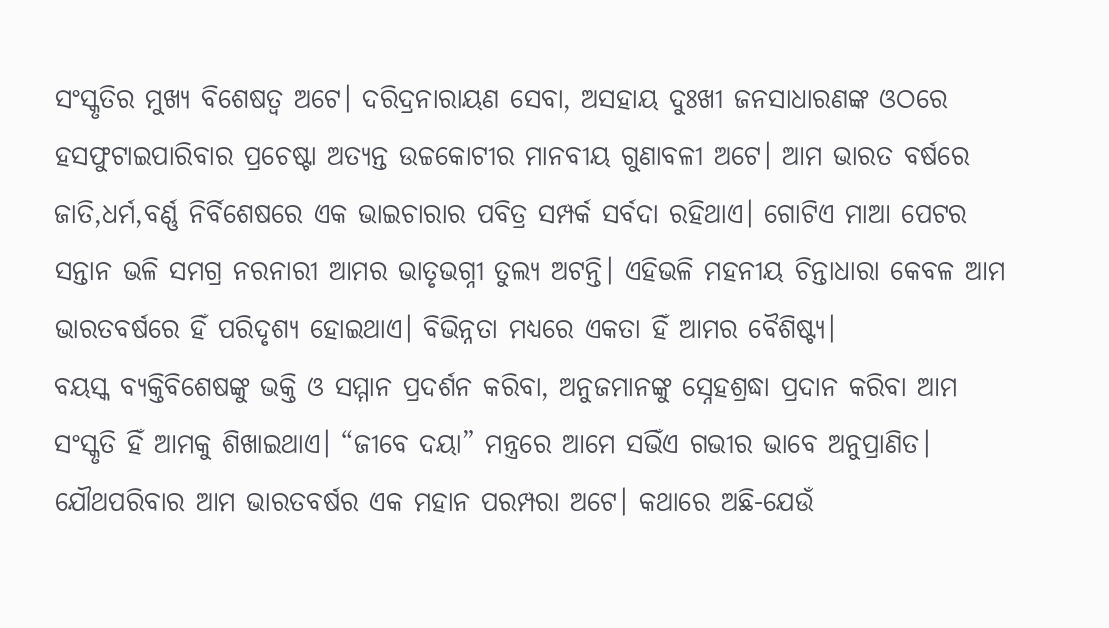ସଂସ୍କୃତିର ମୁଖ୍ୟ ବିଶେଷତ୍ୱ ଅଟେ। ଦରିଦ୍ରନାରାୟଣ ସେବା, ଅସହାୟ ଦୁଃଖୀ ଜନସାଧାରଣଙ୍କ ଓଠରେ ହସଫୁଟାଇପାରିବାର ପ୍ରଚେଷ୍ଟା ଅତ୍ୟନ୍ତ ଉଚ୍ଚକୋଟୀର ମାନବୀୟ ଗୁଣାବଳୀ ଅଟେ। ଆମ ଭାରତ ବର୍ଷରେ ଜାତି,ଧର୍ମ,ବର୍ଣ୍ଣ ନିର୍ବିଶେଷରେ ଏକ ଭାଇଚାରାର ପବିତ୍ର ସମ୍ପର୍କ ସର୍ବଦା ରହିଥାଏ। ଗୋଟିଏ ମାଆ ପେଟର ସନ୍ତାନ ଭଳି ସମଗ୍ର ନରନାରୀ ଆମର ଭାତୃଭଗ୍ନୀ ତୁଲ୍ୟ ଅଟନ୍ତି। ଏହିଭଳି ମହନୀୟ ଚିନ୍ତାଧାରା କେବଳ ଆମ ଭାରତବର୍ଷରେ ହିଁ ପରିଦୃଶ୍ୟ ହୋଇଥାଏ। ବିଭିନ୍ନତା ମଧ୍ୟରେ ଏକତା ହିଁ ଆମର ବୈଶିଷ୍ଟ୍ୟ।
ବୟସ୍କ ବ୍ୟକ୍ତିବିଶେଷଙ୍କୁ ଭକ୍ତି ଓ ସମ୍ମାନ ପ୍ରଦର୍ଶନ କରିବା, ଅନୁଜମାନଙ୍କୁ ସ୍ନେହଶ୍ରଦ୍ଧା ପ୍ରଦାନ କରିବା ଆମ ସଂସ୍କୃତି ହିଁ ଆମକୁ ଶିଖାଇଥାଏ। “ଜୀବେ ଦୟା” ମନ୍ତ୍ରରେ ଆମେ ସଭିଁଏ ଗଭୀର ଭାବେ ଅନୁପ୍ରାଣିତ। ଯୌଥପରିବାର ଆମ ଭାରତବର୍ଷର ଏକ ମହାନ ପରମ୍ପରା ଅଟେ। କଥାରେ ଅଛି-ଯେଉଁ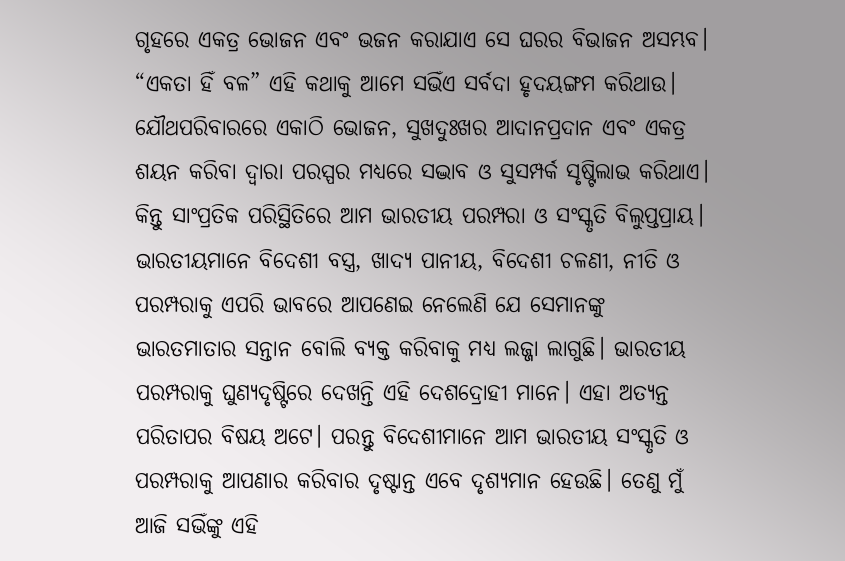ଗୃହରେ ଏକତ୍ର ଭୋଜନ ଏବଂ ଭଜନ କରାଯାଏ ସେ ଘରର ବିଭାଜନ ଅସମ୍ଭବ। “ଏକତା ହିଁ ବଳ” ଏହି କଥାକୁ ଆମେ ସଭିଁଏ ସର୍ବଦା ହୃଦୟଙ୍ଗମ କରିଥାଉ। ଯୌଥପରିବାରରେ ଏକାଠି ଭୋଜନ, ସୁଖଦୁଃଖର ଆଦାନପ୍ରଦାନ ଏବଂ ଏକତ୍ର ଶୟନ କରିବା ଦ୍ୱାରା ପରସ୍ପର ମଧ୍ୟରେ ସଦ୍ଭାବ ଓ ସୁସମ୍ପର୍କ ସୃଷ୍ଟିଲାଭ କରିଥାଏ। କିନ୍ତୁ ସାଂପ୍ରତିକ ପରିସ୍ଥିତିରେ ଆମ ଭାରତୀୟ ପରମ୍ପରା ଓ ସଂସ୍କୃତି ବିଲୁପ୍ତପ୍ରାୟ। ଭାରତୀୟମାନେ ବିଦେଶୀ ବସ୍ତ୍ର, ଖାଦ୍ୟ ପାନୀୟ, ବିଦେଶୀ ଚଳଣୀ, ନୀତି ଓ ପରମ୍ପରାକୁ ଏପରି ଭାବରେ ଆପଣେଇ ନେଲେଣି ଯେ ସେମାନଙ୍କୁ ଭାରତମାତାର ସନ୍ତାନ ବୋଲି ବ୍ୟକ୍ତ କରିବାକୁ ମଧ୍ୟ ଲଜ୍ଜା ଲାଗୁଛି। ଭାରତୀୟ ପରମ୍ପରାକୁ ଘୁଣ୍ୟଦୃଷ୍ଟିରେ ଦେଖନ୍ତି ଏହି ଦେଶଦ୍ରୋହୀ ମାନେ। ଏହା ଅତ୍ୟନ୍ତ ପରିତାପର ବିଷୟ ଅଟେ। ପରନ୍ତୁ ବିଦେଶୀମାନେ ଆମ ଭାରତୀୟ ସଂସ୍କୃତି ଓ ପରମ୍ପରାକୁ ଆପଣାର କରିବାର ଦୃଷ୍ଟାନ୍ତ ଏବେ ଦୃଶ୍ୟମାନ ହେଉଛି। ତେଣୁ ମୁଁ ଆଜି ସଭିଁଙ୍କୁ ଏହି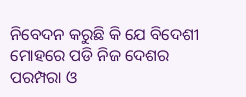ନିବେଦନ କରୁଛି କି ଯେ ବିଦେଶୀ ମୋହରେ ପଡି ନିଜ ଦେଶର ପରମ୍ପରା ଓ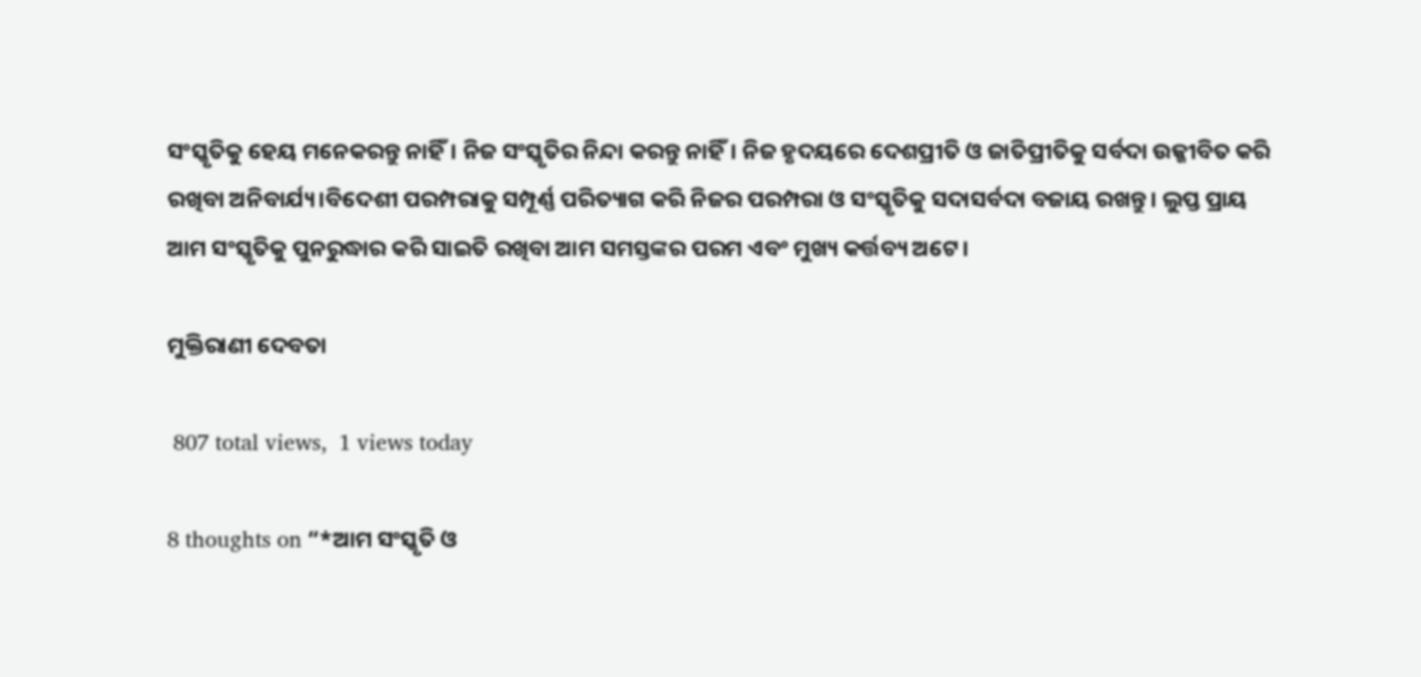ସଂସ୍କୃତିକୁ ହେୟ ମନେକରନ୍ତୁ ନାହିଁ। ନିଜ ସଂସ୍କୃତିର ନିନ୍ଦା କରନ୍ତୁ ନାହିଁ। ନିଜ ହୃଦୟରେ ଦେଶପ୍ରୀତି ଓ ଜାତିପ୍ରୀତିକୁ ସର୍ବଦା ଉଜ୍ଜୀବିତ କରି ରଖିବା ଅନିବାର୍ଯ୍ୟ।ବିଦେଶୀ ପରମ୍ପରାକୁ ସମ୍ପୂର୍ଣ୍ଣ ପରିତ୍ୟାଗ କରି ନିଜର ପରମ୍ପରା ଓ ସଂସ୍କୃତିକୁ ସଦାସର୍ବଦା ବଜାୟ ରଖନ୍ତୁ। ଲୁପ୍ତ ପ୍ରାୟ ଆମ ସଂସ୍କୃତିକୁ ପୁନରୁଦ୍ଧାର କରି ସାଇତି ରଖିବା ଆମ ସମସ୍ତଙ୍କର ପରମ ଏବଂ ମୁଖ୍ୟ କର୍ତ୍ତବ୍ୟ ଅଟେ।

ମୁକ୍ତିରାଣୀ ଦେବତା

 807 total views,  1 views today

8 thoughts on “*ଆମ ସଂସ୍କୃତି ଓ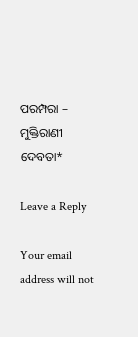ପରମ୍ପରା – ମୁକ୍ତିରାଣୀ ଦେବତା*

Leave a Reply

Your email address will not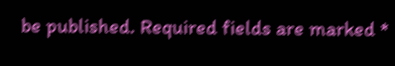be published. Required fields are marked *